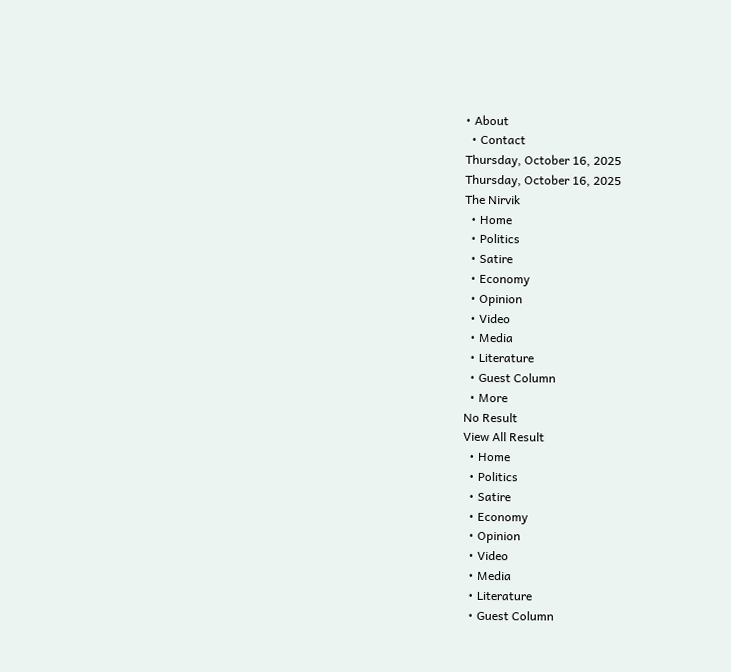• About
  • Contact
Thursday, October 16, 2025
Thursday, October 16, 2025
The Nirvik
  • Home
  • Politics
  • Satire
  • Economy
  • Opinion
  • Video
  • Media
  • Literature
  • Guest Column
  • More
No Result
View All Result
  • Home
  • Politics
  • Satire
  • Economy
  • Opinion
  • Video
  • Media
  • Literature
  • Guest Column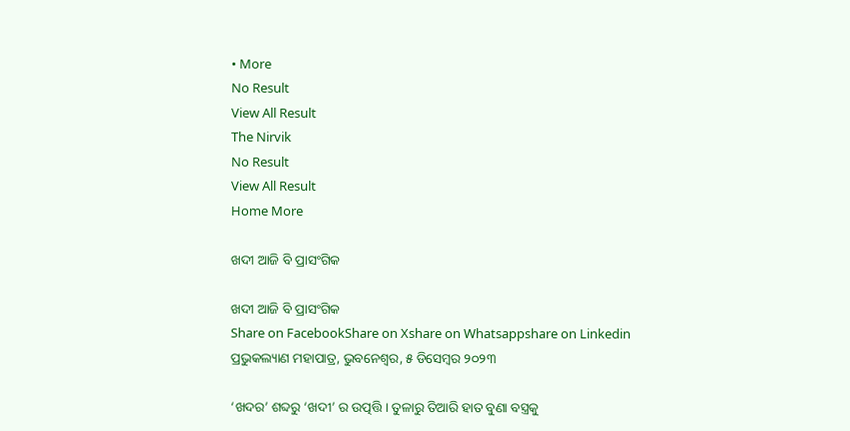• More
No Result
View All Result
The Nirvik
No Result
View All Result
Home More

ଖଦୀ ଆଜି ବି ପ୍ରାସଂଗିକ

ଖଦୀ ଆଜି ବି ପ୍ରାସଂଗିକ
Share on FacebookShare on Xshare on Whatsappshare on Linkedin
ପ୍ରଭୁକଲ୍ୟାଣ ମହାପାତ୍ର, ଭୁବନେଶ୍ୱର, ୫ ଡିସେମ୍ବର ୨୦୨୩

‘ଖଦର’ ଶବ୍ଦରୁ ‘ଖଦୀ’ ର ଉତ୍ପତ୍ତି । ତୁଳାରୁ ତିଆରି ହାତ ବୁଣା ବସ୍ତ୍ରକୁ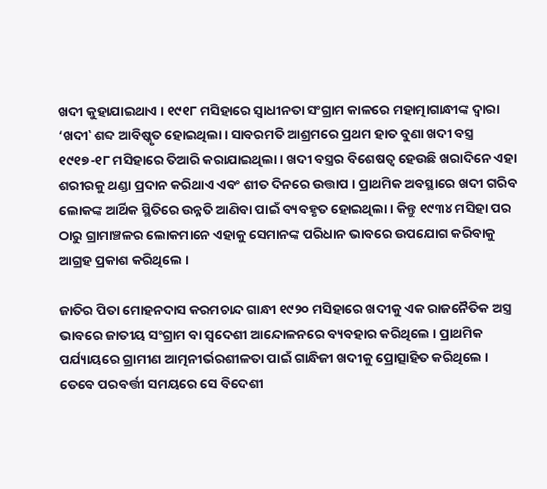ଖଦୀ କୁହାଯାଇଥାଏ । ୧୯୧୮ ମସିହାରେ ସ୍ୱାଧୀନତା ସଂଗ୍ରାମ କାଳରେ ମହାତ୍ମାଗାନ୍ଧୀଙ୍କ ଦ୍ୱାରା ‘ଖଦୀ‛ ଶବ୍ଦ ଆବିଷ୍କୃତ ହୋଇଥିଲା । ସାବରମତି ଆଶ୍ରମରେ ପ୍ରଥମ ହାତ ବୁଣା ଖଦୀ ବସ୍ତ୍ର ୧୯୧୭-୧୮ ମସିହାରେ ତିଆରି କରାଯାଇଥିଲା । ଖଦୀ ବସ୍ତ୍ରର ବିଶେଷତ୍ୱ ହେଉଛି ଖରାଦିନେ ଏହା ଶରୀରକୁ ଥଣ୍ଡା ପ୍ରଦାନ କରିଥାଏ ଏବଂ ଶୀତ ଦିନରେ ଉତ୍ତାପ । ପ୍ରାଥମିକ ଅବସ୍ଥାରେ ଖଦୀ ଗରିବ ଲୋକଙ୍କ ଆର୍ଥିକ ସ୍ଥିତିରେ ଉନ୍ନତି ଆଣିବା ପାଇଁ ବ୍ୟବହୃତ ହୋଇଥିଲା । କିନ୍ତୁ ୧୯୩୪ ମସିହା ପର ଠାରୁ ଗ୍ରାମାଞ୍ଚଳର ଲୋକମାନେ ଏହାକୁ ସେମାନଙ୍କ ପରିଧାନ ଭାବରେ ଉପଯୋଗ କରିବାକୁ ଆଗ୍ରହ ପ୍ରକାଶ କରିଥିଲେ ।

ଜାତିର ପିତା ମୋହନଦାସ କରମଚାନ୍ଦ ଗାନ୍ଧୀ ୧୯୨୦ ମସିହାରେ ଖଦୀକୁ ଏକ ରାଜନୈତିକ ଅସ୍ତ୍ର ଭାବରେ ଜାତୀୟ ସଂଗ୍ରାମ ବା ସ୍ୱଦେଶୀ ଆନ୍ଦୋଳନରେ ବ୍ୟବହାର କରିଥିଲେ । ପ୍ରାଥମିକ ପର୍ଯ୍ୟାୟରେ ଗ୍ରାମୀଣ ଆତ୍ମନୀର୍ଭରଶୀଳତା ପାଇଁ ଗାନ୍ଧିଜୀ ଖଦୀକୁ ପ୍ରୋତ୍ସାହିତ କରିଥିଲେ । ତେବେ ପରବର୍ତ୍ତୀ ସମୟରେ ସେ ବିଦେଶୀ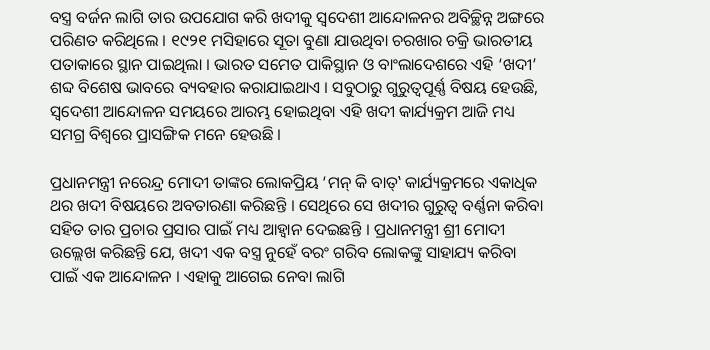ବସ୍ତ୍ର ବର୍ଜନ ଲାଗି ତାର ଉପଯୋଗ କରି ଖଦୀକୁ ସ୍ୱଦେଶୀ ଆନ୍ଦୋଳନର ଅବିଚ୍ଛିନ୍ନ ଅଙ୍ଗରେ ପରିଣତ କରିଥିଲେ । ୧୯୨୧ ମସିହାରେ ସୂତା ବୁଣା ଯାଉଥିବା ଚରଖାର ଚକ୍ରି ଭାରତୀୟ ପତାକାରେ ସ୍ଥାନ ପାଇଥିଲା । ଭାରତ ସମେତ ପାକିସ୍ଥାନ ଓ ବାଂଲାଦେଶରେ ଏହି ‘ଖଦୀ’ ଶବ୍ଦ ବିଶେଷ ଭାବରେ ବ୍ୟବହାର କରାଯାଇଥାଏ । ସବୁଠାରୁ ଗୁରୁତ୍ୱପୂର୍ଣ୍ଣ ବିଷୟ ହେଉଛି, ସ୍ୱଦେଶୀ ଆନ୍ଦୋଳନ ସମୟରେ ଆରମ୍ଭ ହୋଇଥିବା ଏହି ଖଦୀ କାର୍ଯ୍ୟକ୍ରମ ଆଜି ମଧ୍ୟ ସମଗ୍ର ବିଶ୍ୱରେ ପ୍ରାସଙ୍ଗିକ ମନେ ହେଉଛି ।

ପ୍ରଧାନମନ୍ତ୍ରୀ ନରେନ୍ଦ୍ର ମୋଦୀ ତାଙ୍କର ଲୋକପ୍ରିୟ ‘ମନ୍ କି ବାତ୍‌‛ କାର୍ଯ୍ୟକ୍ରମରେ ଏକାଧିକ ଥର ଖଦୀ ବିଷୟରେ ଅବତାରଣା କରିଛନ୍ତି । ସେଥିରେ ସେ ଖଦୀର ଗୁରୁତ୍ୱ ବର୍ଣ୍ଣନା କରିବା ସହିତ ତାର ପ୍ରଚାର ପ୍ରସାର ପାଇଁ ମଧ୍ୟ ଆହ୍ୱାନ ଦେଇଛନ୍ତି । ପ୍ରଧାନମନ୍ତ୍ରୀ ଶ୍ରୀ ମୋଦୀ ଉଲ୍ଲେଖ କରିଛନ୍ତି ଯେ, ଖଦୀ ଏକ ବସ୍ତ୍ର ନୁହେଁ ବରଂ ଗରିବ ଲୋକଙ୍କୁ ସାହାଯ୍ୟ କରିବା ପାଇଁ ଏକ ଆନ୍ଦୋଳନ । ଏହାକୁ ଆଗେଇ ନେବା ଲାଗି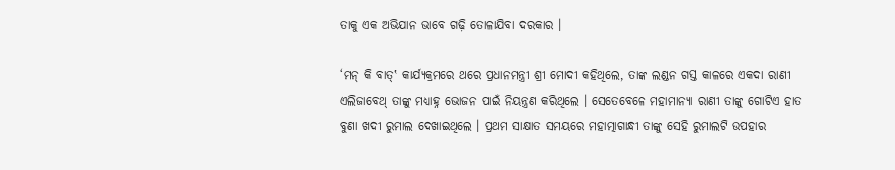ତାକୁ ଏକ ଅଭିଯାନ ଭାବେ ଗଢ଼ି ତୋଳାଯିବା ଦରକାର ।

‘ମନ୍ କି ବାତ୍‌‛ କାର୍ଯ୍ୟକ୍ରମରେ ଥରେ ପ୍ରଧାନମନ୍ତ୍ରୀ ଶ୍ରୀ ମୋଦୀ କହିଥିଲେ, ତାଙ୍କ ଲଣ୍ଡନ ଗସ୍ତ କାଳରେ ଏକଦା ରାଣୀ ଏଲିଜାବେଥ୍ ତାଙ୍କୁ ମଧ୍ୟାହ୍ନ ଭୋଜନ ପାଇଁ ନିୟନ୍ତ୍ରଣ କରିଥିଲେ । ସେତେବେଳେ ମହାମାନ୍ୟା ରାଣୀ ତାଙ୍କୁ ଗୋଟିଏ ହାତ ବୁଣା ଖଦୀ ରୁମାଲ ଦେଖାଇଥିଲେ । ପ୍ରଥମ ସାକ୍ଷାତ ସମୟରେ ମହାତ୍ମାଗାନ୍ଧୀ ତାଙ୍କୁ ସେହି ରୁମାଲଟି ଉପହାର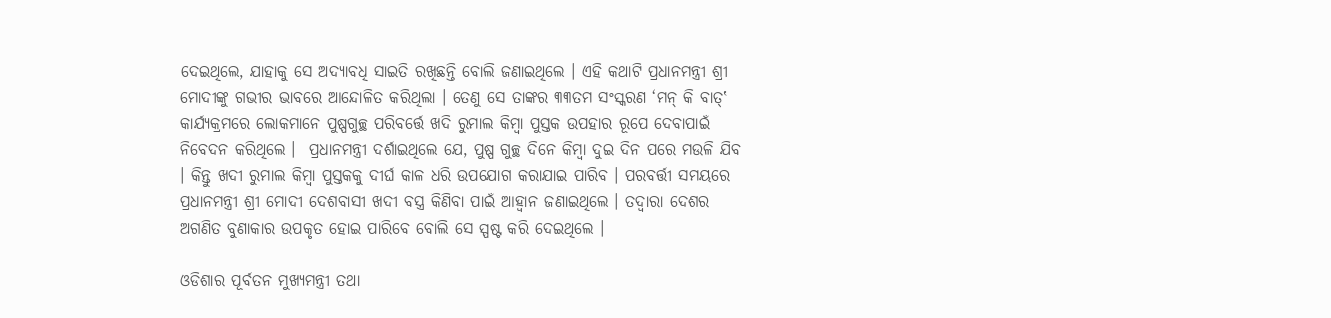ଦେଇଥିଲେ, ଯାହାକୁ ସେ ଅଦ୍ୟାବଧି ସାଇତି ରଖିଛନ୍ତି ବୋଲି ଜଣାଇଥିଲେ । ଏହି କଥାଟି ପ୍ରଧାନମନ୍ତ୍ରୀ ଶ୍ରୀ ମୋଦୀଙ୍କୁ ଗଭୀର ଭାବରେ ଆନ୍ଦୋଳିତ କରିଥିଲା । ତେଣୁ ସେ ତାଙ୍କର ୩୩ତମ ସଂସ୍କରଣ ‘ମନ୍ କି ବାତ୍‌‛ କାର୍ଯ୍ୟକ୍ରମରେ ଲୋକମାନେ ପୁଷ୍ପଗୁଚ୍ଛ ପରିବର୍ତ୍ତେ ଖଦି ରୁମାଲ କିମ୍ବା ପୁସ୍ତକ ଉପହାର ରୂପେ ଦେବାପାଇଁ ନିବେଦନ କରିଥିଲେ ।  ପ୍ରଧାନମନ୍ତ୍ରୀ ଦର୍ଶାଇଥିଲେ ଯେ, ପୁଷ୍ପ ଗୁଚ୍ଛ ଦିନେ କିମ୍ବା ଦୁଇ ଦିନ ପରେ ମଉଳି ଯିବ । କିନ୍ତୁ ଖଦୀ ରୁମାଲ କିମ୍ବା ପୁସ୍ତକକୁ ଦୀର୍ଘ କାଳ ଧରି ଉପଯୋଗ କରାଯାଇ ପାରିବ । ପରବର୍ତ୍ତୀ ସମୟରେ ପ୍ରଧାନମନ୍ତ୍ରୀ ଶ୍ରୀ ମୋଦୀ ଦେଶବାସୀ ଖଦୀ ବସ୍ତ୍ର କିଣିବା ପାଇଁ ଆହ୍ୱାନ ଜଣାଇଥିଲେ । ତଦ୍ୱାରା ଦେଶର ଅଗଣିତ ବୁଣାକାର ଉପକୃତ ହୋଇ ପାରିବେ ବୋଲି ସେ ସ୍ପଷ୍ଟ କରି ଦେଇଥିଲେ ।

ଓଡିଶାର ପୂର୍ବତନ ମୁଖ୍ୟମନ୍ତ୍ରୀ ତଥା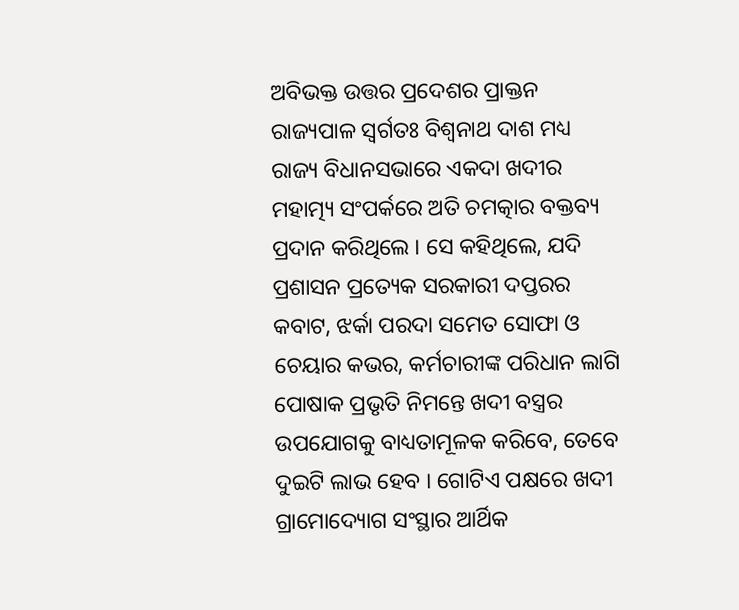ଅବିଭକ୍ତ ଉତ୍ତର ପ୍ରଦେଶର ପ୍ରାକ୍ତନ ରାଜ୍ୟପାଳ ସ୍ୱର୍ଗତଃ ବିଶ୍ୱନାଥ ଦାଶ ମଧ୍ୟ ରାଜ୍ୟ ବିଧାନସଭାରେ ଏକଦା ଖଦୀର ମହାତ୍ମ୍ୟ ସଂପର୍କରେ ଅତି ଚମତ୍କାର ବକ୍ତବ୍ୟ ପ୍ରଦାନ କରିଥିଲେ । ସେ କହିଥିଲେ, ଯଦି ପ୍ରଶାସନ ପ୍ରତ୍ୟେକ ସରକାରୀ ଦପ୍ତରର କବାଟ, ଝର୍କା ପରଦା ସମେତ ସୋଫା ଓ ଚେୟାର କଭର, କର୍ମଚାରୀଙ୍କ ପରିଧାନ ଲାଗି ପୋଷାକ ପ୍ରଭୃତି ନିମନ୍ତେ ଖଦୀ ବସ୍ତ୍ରର ଉପଯୋଗକୁ ବାଧ୍ୟତାମୂଳକ କରିବେ, ତେବେ ଦୁଇଟି ଲାଭ ହେବ । ଗୋଟିଏ ପକ୍ଷରେ ଖଦୀ ଗ୍ରାମୋଦ୍ୟୋଗ ସଂସ୍ଥାର ଆର୍ଥିକ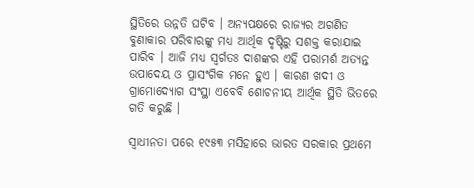ସ୍ଥିତିରେ ଉନ୍ନତି ଘଟିବ । ଅନ୍ୟପକ୍ଷରେ ରାଜ୍ୟର ଅଗଣିତ ବୁଣାକାର ପରିବାରଙ୍କୁ ମଧ୍ୟ ଆର୍ଥିକ ଦୃଷ୍ଟିରୁ ସଶକ୍ତ କରାଯାଇ ପାରିବ । ଆଜି ମଧ୍ୟ ସ୍ୱର୍ଗତଃ ଦାଶଙ୍କର ଏହି ପରାମର୍ଶ ଅତ୍ୟନ୍ତ ଉପାଦେୟ ଓ ପ୍ରାସଂଗିକ ମନେ ହୁଏ । କାରଣ ଖଦୀ ଓ ଗ୍ରାମୋଦ୍ୟୋଗ ସଂସ୍ଥା ଏବେବି ଶୋଚନୀୟ ଆର୍ଥିକ ସ୍ଥିତି ଭିତରେ ଗତି କରୁଛି ।

ସ୍ୱାଧୀନତା ପରେ ୧୯୫୩ ମସିହାରେ ଭାରତ ସରକାର ପ୍ରଥମେ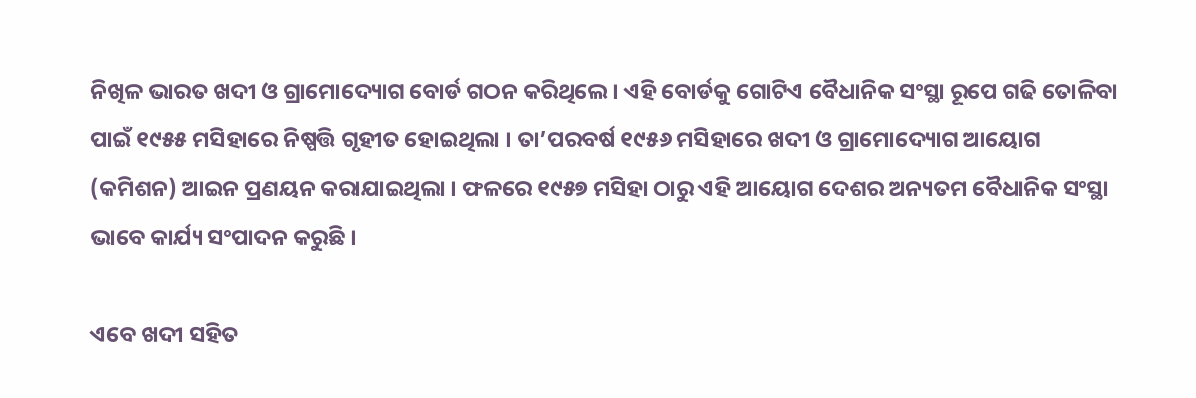ନିଖିଳ ଭାରତ ଖଦୀ ଓ ଗ୍ରାମୋଦ୍ୟୋଗ ବୋର୍ଡ ଗଠନ କରିଥିଲେ । ଏହି ବୋର୍ଡକୁ ଗୋଟିଏ ବୈଧାନିକ ସଂସ୍ଥା ରୂପେ ଗଢି ତୋଳିବା ପାଇଁ ୧୯୫୫ ମସିହାରେ ନିଷ୍ପତ୍ତି ଗୃହୀତ ହୋଇଥିଲା । ତା’ପରବର୍ଷ ୧୯୫୬ ମସିହାରେ ଖଦୀ ଓ ଗ୍ରାମୋଦ୍ୟୋଗ ଆୟୋଗ (କମିଶନ) ଆଇନ ପ୍ରଣୟନ କରାଯାଇଥିଲା । ଫଳରେ ୧୯୫୭ ମସିହା ଠାରୁ ଏହି ଆୟୋଗ ଦେଶର ଅନ୍ୟତମ ବୈଧାନିକ ସଂସ୍ଥା ଭାବେ କାର୍ଯ୍ୟ ସଂପାଦନ କରୁଛି ।

ଏବେ ଖଦୀ ସହିତ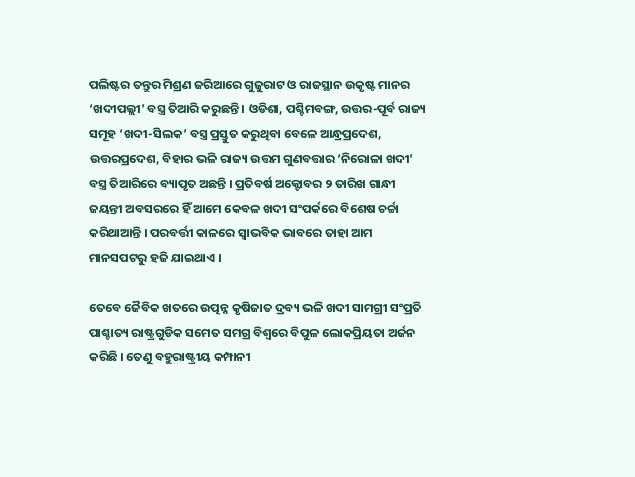ପଲିଷ୍ଟର ତନ୍ତୁର ମିଶ୍ରଣ ଜରିଆରେ ଗୁଜୁରାଟ ଓ ରାଜସ୍ଥାନ ଉକୃଷ୍ଟ ମାନର ‘ଖଦୀପଲ୍ଲୀ’ ବସ୍ତ୍ର ତିଆରି କରୁଛନ୍ତି । ଓଡିଶା, ପଶ୍ଚିମବଙ୍ଗ, ଉତ୍ତର-ପୂର୍ବ ରାଜ୍ୟ ସମୂହ ‘ଖଦୀ-ସିଲକ’ ବସ୍ତ୍ର ପ୍ରସ୍ତୁତ କରୁଥିବା ବେଳେ ଆନ୍ଧ୍ରପ୍ରଦେଶ, ଉତ୍ତରପ୍ରଦେଶ, ବିହାର ଭଳି ରାଜ୍ୟ ଉତ୍ତମ ଗୁଣବତ୍ତାର ‘ନିରୋଳା ଖଦୀ’ ବସ୍ତ୍ର ତିଆରିରେ ବ୍ୟାପୃତ ଅଛନ୍ତି । ପ୍ରତିବର୍ଷ ଅକ୍ଟୋବର ୨ ତାରିଖ ଗାନ୍ଧୀ ଜୟନ୍ତୀ ଅବସରରେ ହିଁ ଆମେ କେବଳ ଖଦୀ ସଂପର୍କରେ ବିଶେଷ ଚର୍ଚ୍ଚା କରିଥାଆନ୍ତି । ପରବର୍ତ୍ତୀ କାଳରେ ସ୍ୱାଭବିକ ଭାବରେ ତାହା ଆମ ମାନସପଟରୁ ହଜି ଯାଇଥାଏ ।

ତେବେ ଜୈବିକ ଖତରେ ଉତ୍ପନ୍ନ କୃଷିଜାତ ଦ୍ରବ୍ୟ ଭଳି ଖଦୀ ସାମଗ୍ରୀ ସଂପ୍ରତି ପାଶ୍ଚାତ୍ୟ ରାଷ୍ଟ୍ରଗୁଡିକ ସମେତ ସମଗ୍ର ବିଶ୍ୱରେ ବିପୁଳ ଲୋକପ୍ରିୟତା ଅର୍ଜନ କରିଛି । ତେଣୁ ବହୁରାଷ୍ଟ୍ରୀୟ କମ୍ପାନୀ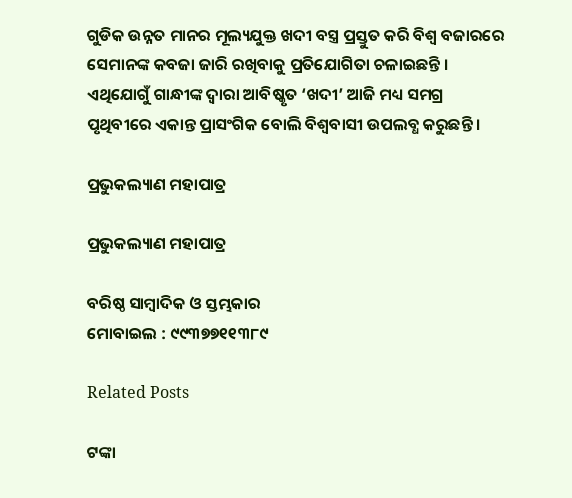ଗୁଡିକ ଉନ୍ନତ ମାନର ମୂଲ୍ୟଯୁକ୍ତ ଖଦୀ ବସ୍ତ୍ର ପ୍ରସ୍ତୁତ କରି ବିଶ୍ୱ ବଜାରରେ ସେମାନଙ୍କ କବଜା ଜାରି ରଖିବାକୁ ପ୍ରତିଯୋଗିତା ଚଳାଇଛନ୍ତି । ଏଥିଯୋଗୁଁ ଗାନ୍ଧୀଙ୍କ ଦ୍ୱାରା ଆବିଷ୍କୃତ ‘ଖଦୀ’ ଆଜି ମଧ୍ୟ ସମଗ୍ର ପୃଥିବୀରେ ଏକାନ୍ତ ପ୍ରାସଂଗିକ ବୋଲି ବିଶ୍ୱବାସୀ ଉପଲବ୍ଧ କରୁଛନ୍ତି ।

ପ୍ରଭୁକଲ୍ୟାଣ ମହାପାତ୍ର

ପ୍ରଭୁକଲ୍ୟାଣ ମହାପାତ୍ର

ବରିଷ୍ଠ ସାମ୍ବାଦିକ ଓ ସ୍ତମ୍ଭକାର
ମୋବାଇଲ : ୯୯୩୭୭୧୧୩୮୯

Related Posts

ଟଙ୍କା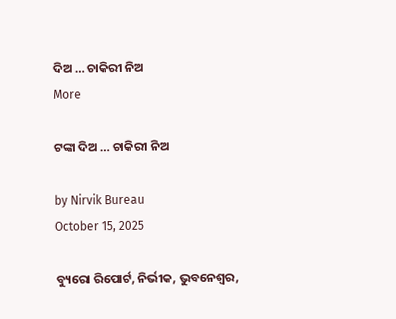ଦିଅ … ଚାକିରୀ ନିଅ
More

ଟଙ୍କା ଦିଅ … ଚାକିରୀ ନିଅ

by Nirvik Bureau
October 15, 2025

ବ୍ୟୁରୋ ରିପୋର୍ଟ, ନିର୍ଭୀକ, ଭୁବନେଶ୍ୱର,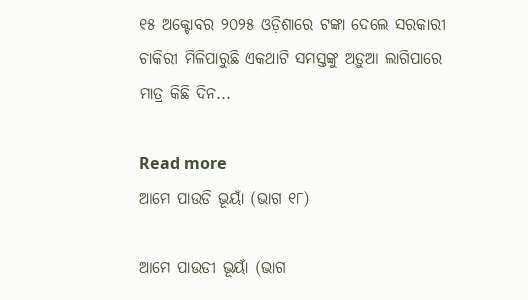୧୫ ଅକ୍ଟୋବର ୨୦୨୫ ଓଡ଼ିଶାରେ ଟଙ୍କା ଦେଲେ ସରକାରୀ ଚାକିରୀ ମିଳିପାରୁଛି ଏକଥାଟି ସମସ୍ତଙ୍କୁ ଅଡ଼ୁଆ ଲାଗିପାରେ ମାତ୍ର କିଛି ଦିନ...

Read more
ଆମେ ପାଉଡି ଭୂୟାଁ (ଭାଗ ୧୮)

ଆମେ ପାଉଡୀ ଭୂୟାଁ (ଭାଗ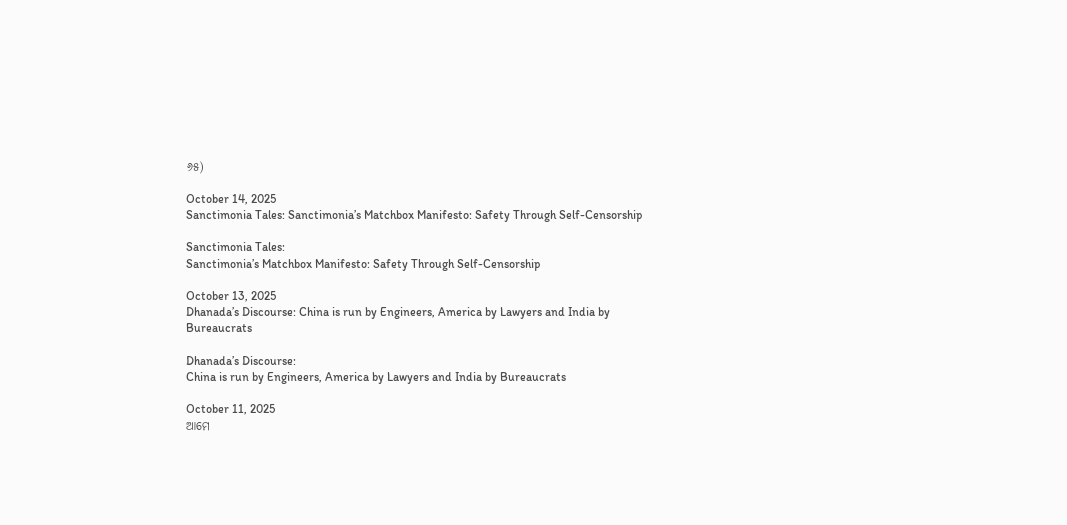୬୫)

October 14, 2025
Sanctimonia Tales: Sanctimonia’s Matchbox Manifesto: Safety Through Self-Censorship

Sanctimonia Tales:
Sanctimonia’s Matchbox Manifesto: Safety Through Self-Censorship

October 13, 2025
Dhanada’s Discourse: China is run by Engineers, America by Lawyers and India by Bureaucrats

Dhanada’s Discourse:
China is run by Engineers, America by Lawyers and India by Bureaucrats

October 11, 2025
ଆମେ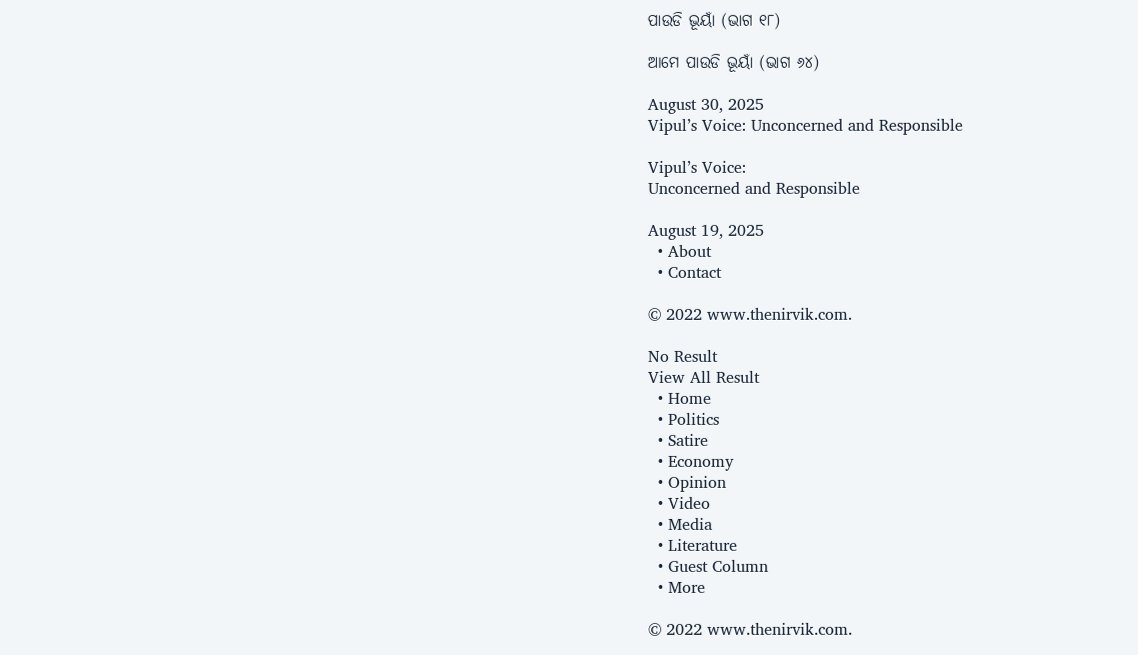ପାଉଡି ଭୂୟାଁ (ଭାଗ ୧୮)

ଆମେ ପାଉଡି ଭୂୟାଁ (ଭାଗ ୬୪)

August 30, 2025
Vipul’s Voice: Unconcerned and Responsible

Vipul’s Voice:
Unconcerned and Responsible

August 19, 2025
  • About
  • Contact

© 2022 www.thenirvik.com.

No Result
View All Result
  • Home
  • Politics
  • Satire
  • Economy
  • Opinion
  • Video
  • Media
  • Literature
  • Guest Column
  • More

© 2022 www.thenirvik.com.